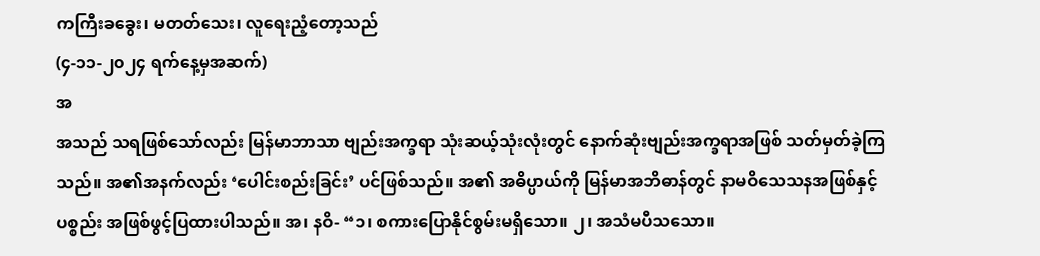ကကြီးခခွေး၊ မတတ်သေး၊ လူရေးညံ့တော့သည်
(၄-၁၁-၂၀၂၄ ရက်နေ့မှအဆက်)
အ
အသည် သရဖြစ်သော်လည်း မြန်မာဘာသာ ဗျည်းအက္ခရာ သုံးဆယ့်သုံးလုံးတွင် နောက်ဆုံးဗျည်းအက္ခရာအဖြစ် သတ်မှတ်ခဲ့ကြ သည်။ အ၏အနက်လည်း ‘ပေါင်းစည်းခြင်း’ ပင်ဖြစ်သည်။ အ၏ အဓိပ္ပာယ်ကို မြန်မာအဘိဓာန်တွင် နာမဝိသေသနအဖြစ်နှင့် ပစ္စည်း အဖြစ်ဖွင့်ပြထားပါသည်။ အ၊ နဝိ- “၁၊ စကားပြောနိုင်စွမ်းမရှိသော။ ၂၊ အသံမပီသသော။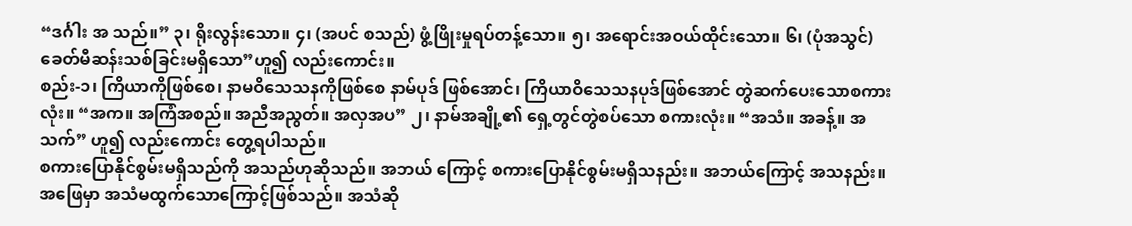“ဒင်္ဂါး အ သည်။” ၃၊ ရိုးလွန်းသော။ ၄၊ (အပင် စသည်) ဖွံ့ဖြိုးမှုရပ်တန့်သော။ ၅၊ အရောင်းအဝယ်ထိုင်းသော။ ၆၊ (ပုံအသွင်) ခေတ်မီဆန်းသစ်ခြင်းမရှိသော”ဟူ၍ လည်းကောင်း။
စည်း-၁၊ ကြိယာကိုဖြစ်စေ၊ နာမဝိသေသနကိုဖြစ်စေ နာမ်ပုဒ် ဖြစ်အောင်၊ ကြိယာဝိသေသနပုဒ်ဖြစ်အောင် တွဲဆက်ပေးသောစကား လုံး။ “အက။ အကြံအစည်။ အညီအညွတ်။ အလှအပ” ၂၊ နာမ်အချို့၏ ရှေ့တွင်တွဲစပ်သော စကားလုံး။ “အသံ။ အခန့်။ အသက်” ဟူ၍ လည်းကောင်း တွေ့ရပါသည်။
စကားပြောနိုင်စွမ်းမရှိသည်ကို အသည်ဟုဆိုသည်။ အဘယ် ကြောင့် စကားပြောနိုင်စွမ်းမရှိသနည်း။ အဘယ်ကြောင့် အသနည်း။ အဖြေမှာ အသံမထွက်သောကြောင့်ဖြစ်သည်။ အသံဆို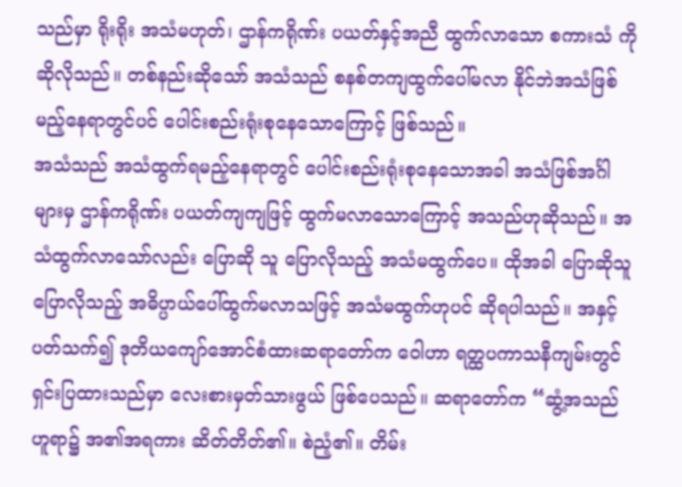သည်မှာ ရိုးရိုး အသံမဟုတ်၊ ဌာန်ကရိုဏ်း ပယတ်နှင့်အညီ ထွက်လာသော စကားသံ ကို ဆိုလိုသည်။ တစ်နည်းဆိုသော် အသံသည် စနစ်တကျထွက်ပေါ်မလာ နိုင်ဘဲအသံဖြစ်မည့်နေရာတွင်ပင် ပေါင်းစည်းရုံးစုနေသောကြောင့် ဖြစ်သည်။
အသံသည် အသံထွက်ရမည့်နေရာတွင် ပေါင်းစည်းရုံးစုနေသောအခါ အသံဖြစ်အင်္ဂါများမှ ဌာန်ကရိုဏ်း ပယတ်ကျကျဖြင့် ထွက်မလာသောကြောင့် အသည်ဟုဆိုသည်။ အသံထွက်လာသော်လည်း ပြောဆို သူ ပြောလိုသည့် အသံမထွက်ပေ။ ထိုအခါ ပြောဆိုသူ ပြောလိုသည့် အဓိပ္ပာယ်ပေါ်ထွက်မလာသဖြင့် အသံမထွက်ဟုပင် ဆိုရပါသည်။ အနှင့်ပတ်သက်၍ ဒုတိယကျော်အောင်စံထားဆရာတော်က ဝေါဟာ ရတ္ထပကာသနီကျမ်းတွင် ရှင်းပြထားသည်မှာ လေးစားမှတ်သားဖွယ် ဖြစ်ပေသည်။ ဆရာတော်က “ဆွံ့အသည်ဟူရာ၌ အ၏အရကား ဆိတ်တိတ်၏။ စဲညံ့၏။ တိမ်း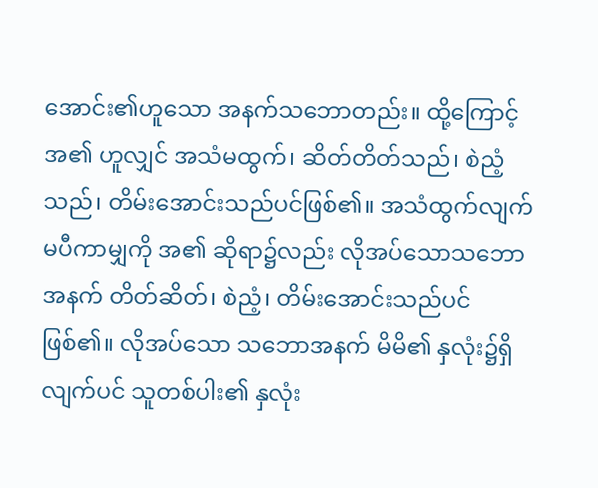အောင်း၏ဟူသော အနက်သဘောတည်း။ ထို့ကြောင့် အ၏ ဟူလျှင် အသံမထွက်၊ ဆိတ်တိတ်သည်၊ စဲညံ့သည်၊ တိမ်းအောင်းသည်ပင်ဖြစ်၏။ အသံထွက်လျက်မပီကာမျှကို အ၏ ဆိုရာ၌လည်း လိုအပ်သောသဘောအနက် တိတ်ဆိတ်၊ စဲညံ့၊ တိမ်းအောင်းသည်ပင်ဖြစ်၏။ လိုအပ်သော သဘောအနက် မိမိ၏ နှလုံး၌ရှိလျက်ပင် သူတစ်ပါး၏ နှလုံး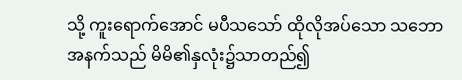သို့ ကူးရောက်အောင် မပီသသော် ထိုလိုအပ်သော သဘောအနက်သည် မိမိ၏နှလုံး၌သာတည်၍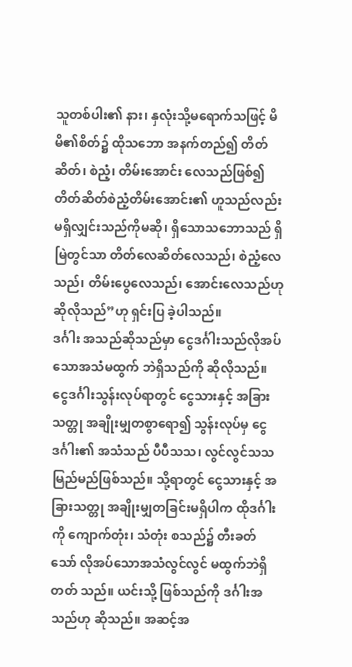သူတစ်ပါး၏ နား၊ နှလုံးသို့မရောက်သဖြင့် မိမိ၏စိတ်၌ ထိုသဘော အနက်တည်၍ တိတ်ဆိတ်၊ စဲညံ့၊ တိမ်းအောင်း လေသည်ဖြစ်၍ တိတ်ဆိတ်စဲညံ့တိမ်းအောင်း၏ ဟူသည်လည်း မရှိလျှင်းသည်ကိုမဆို၊ ရှိသောသဘောသည် ရှိမြဲတွင်သာ တိတ်လေဆိတ်လေသည်၊ စဲညံ့လေ သည်၊ တိမ်းပွေလေသည်၊ အောင်းလေသည်ဟု ဆိုလိုသည်”ဟု ရှင်းပြ ခဲ့ပါသည်။
ဒင်္ဂါး အသည်ဆိုသည်မှာ ငွေဒင်္ဂါးသည်လိုအပ်သောအသံမထွက် ဘဲရှိသည်ကို ဆိုလိုသည်။ ငွေဒင်္ဂါးသွန်းလုပ်ရာတွင် ငွေသားနှင့် အခြားသတ္တု အချိုးမျှတစွာရော၍ သွန်းလုပ်မှ ငွေဒင်္ဂါး၏ အသံသည် ပီပီသသ၊ လွင်လွင်သသမြည်မည်ဖြစ်သည်။ သို့ရာတွင် ငွေသားနှင့် အခြားသတ္တု အချိုးမျှတခြင်းမရှိပါက ထိုဒင်္ဂါးကို ကျောက်တုံး၊ သံတုံး စသည်၌ တီးခတ်သော် လိုအပ်သောအသံလွင်လွင် မထွက်ဘဲရှိတတ် သည်။ ယင်းသို့ ဖြစ်သည်ကို ဒင်္ဂါးအသည်ဟု ဆိုသည်။ အဆင့်အ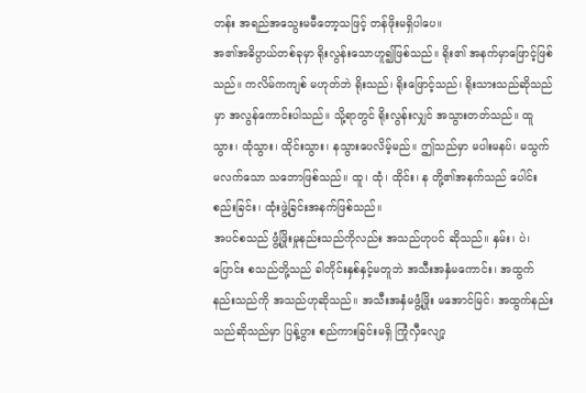တန်း အရည်အသွေးမမီတော့သဖြင့် တန်ဖိုးမရှိပါပေ။
အ၏အဓိပ္ပာယ်တစ်ခုမှာ ရိုးလွန်းသောဟူ၍ဖြစ်သည်။ ရိုး၏ အနက်မှာဖြောင့်ဖြစ်သည်။ ကလိမ်ကကျစ် မဟုတ်ဘဲ ရိုးသည်၊ ရိုးဖြောင့်သည်၊ ရိုးသားသည်ဆိုသည်မှာ အလွန်ကောင်းပါသည်။ သို့ရာတွင် ရိုးလွန်းလျှင် အသွားတတ်သည်။ ထူသွား၊ ထုံသွား၊ ထိုင်းသွား၊ နသွားပေလိမ့်မည်။ ဤသည်မှာ မပါးမနပ်၊ မသွက်မလက်သော သဘောဖြစ်သည်။ ထူ၊ ထုံ၊ ထိုင်း၊ န တို့၏အနက်သည် ပေါင်းစည်းခြင်း၊ ထုံးဖွဲ့ခြင်းအနက်ဖြစ်သည်။
အပင်စသည် ဖွံ့ဖြိုးမှုနည်းသည်ကိုလည်း အသည်ဟုပင် ဆိုသည်။ နှမ်း၊ ပဲ၊ ပြောင်း စသည်တို့သည် ခါတိုင်းနှစ်နှင့်မတူဘဲ အသီးအနှံမကောင်း၊ အထွက်နည်းသည်ကို အသည်ဟုဆိုသည်။ အသီးအနှံမဖွံ့ဖြိုး မအောင်မြင်၊ အထွက်နည်းသည်ဆိုသည်မှာ ပြန့်ပွား စည်ကားခြင်းမရှိ ကြုံလှီလျော့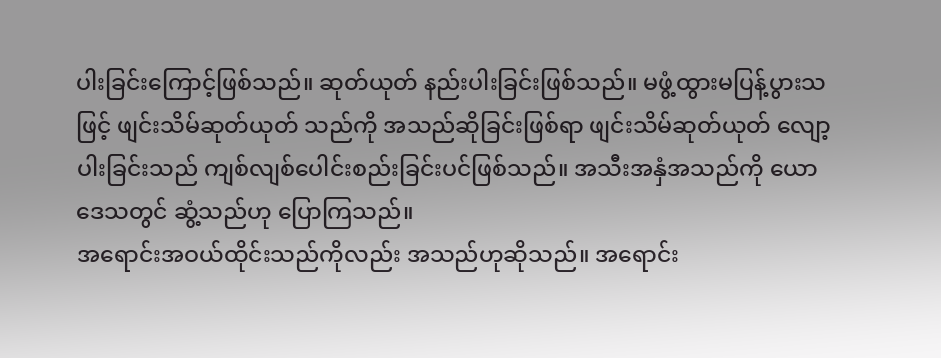ပါးခြင်းကြောင့်ဖြစ်သည်။ ဆုတ်ယုတ် နည်းပါးခြင်းဖြစ်သည်။ မဖွံ့ထွားမပြန့်ပွားသဖြင့် ဖျင်းသိမ်ဆုတ်ယုတ် သည်ကို အသည်ဆိုခြင်းဖြစ်ရာ ဖျင်းသိမ်ဆုတ်ယုတ် လျော့ပါးခြင်းသည် ကျစ်လျစ်ပေါင်းစည်းခြင်းပင်ဖြစ်သည်။ အသီးအနှံအသည်ကို ယောဒေသတွင် ဆွံ့သည်ဟု ပြောကြသည်။
အရောင်းအဝယ်ထိုင်းသည်ကိုလည်း အသည်ဟုဆိုသည်။ အရောင်း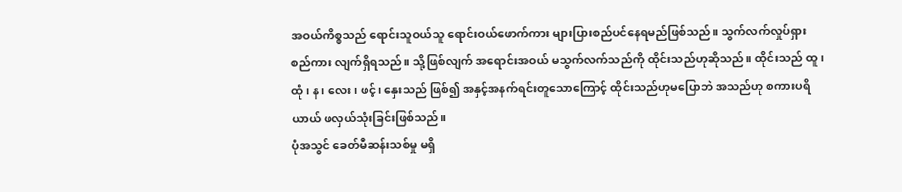အဝယ်ကိစ္စသည် ရောင်းသူဝယ်သူ ရောင်းဝယ်ဖောက်ကား များပြားစည်ပင်နေရမည်ဖြစ်သည်။ သွက်လက်လှုပ်ရှား စည်ကား လျက်ရှိရသည်။ သို့ဖြစ်လျက် အရောင်းအဝယ် မသွက်လက်သည်ကို ထိုင်းသည်ဟုဆိုသည်။ ထိုင်းသည် ထူ၊ ထုံ၊ န၊ လေး၊ ဖင့်၊ နှေးသည် ဖြစ်၍ အနှင့်အနက်ရင်းတူသောကြောင့် ထိုင်းသည်ဟုမပြောဘဲ အသည်ဟု စကားပရိယာယ် ဖလှယ်သုံးခြင်းဖြစ်သည်။
ပုံအသွင် ခေတ်မီဆန်းသစ်မှု မရှိ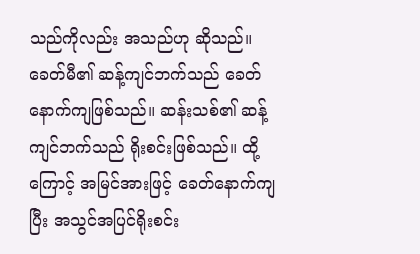သည်ကိုလည်း အသည်ဟု ဆိုသည်။ ခေတ်မီ၏ ဆန့်ကျင်ဘက်သည် ခေတ်နောက်ကျဖြစ်သည်။ ဆန်းသစ်၏ ဆန့်ကျင်ဘက်သည် ရိုးစင်းဖြစ်သည်။ ထို့ကြောင့် အမြင်အားဖြင့် ခေတ်နောက်ကျပြီး အသွင်အပြင်ရိုးစင်း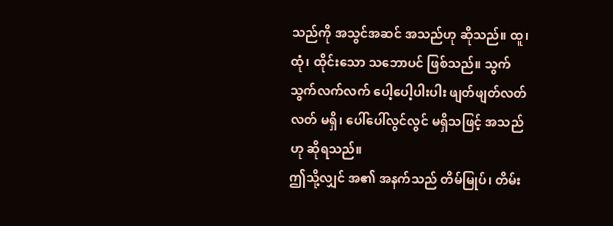သည်ကို အသွင်အဆင် အသည်ဟု ဆိုသည်။ ထူ၊ ထုံ၊ ထိုင်းသော သဘောပင် ဖြစ်သည်။ သွက်သွက်လက်လက် ပေါ့ပေါ့ပါးပါး ဖျတ်ဖျတ်လတ်လတ် မရှိ၊ ပေါ်ပေါ်လွင်လွင် မရှိသဖြင့် အသည်ဟု ဆိုရသည်။
ဤသို့လျှင် အ၏ အနက်သည် တိမ်မြုပ်၊ တိမ်း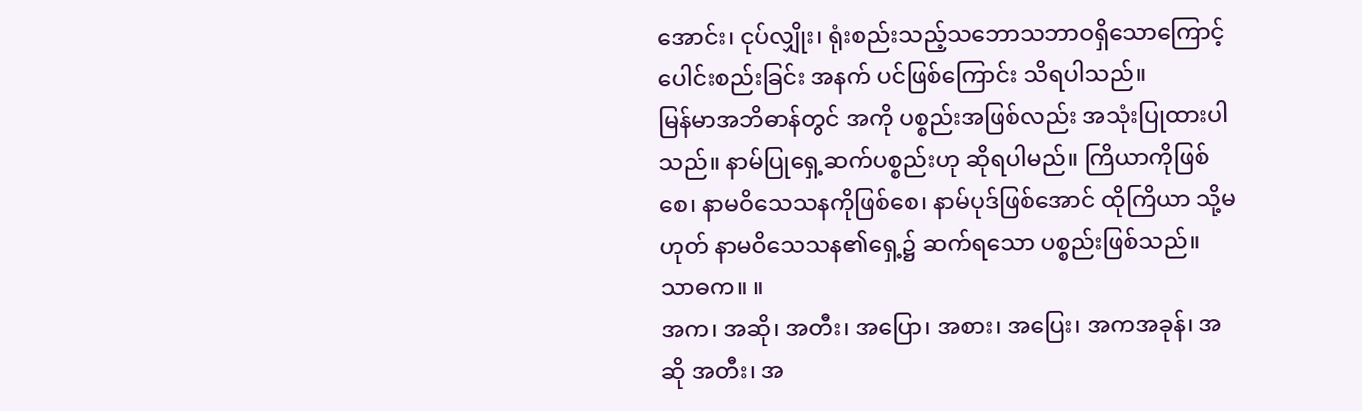အောင်း၊ ငုပ်လျှိုး၊ ရုံးစည်းသည့်သဘောသဘာဝရှိသောကြောင့် ပေါင်းစည်းခြင်း အနက် ပင်ဖြစ်ကြောင်း သိရပါသည်။
မြန်မာအဘိဓာန်တွင် အကို ပစ္စည်းအဖြစ်လည်း အသုံးပြုထားပါ သည်။ နာမ်ပြုရှေ့ဆက်ပစ္စည်းဟု ဆိုရပါမည်။ ကြိယာကိုဖြစ်စေ၊ နာမဝိသေသနကိုဖြစ်စေ၊ နာမ်ပုဒ်ဖြစ်အောင် ထိုကြိယာ သို့မဟုတ် နာမဝိသေသန၏ရှေ့၌ ဆက်ရသော ပစ္စည်းဖြစ်သည်။
သာဓက။ ။
အက၊ အဆို၊ အတီး၊ အပြော၊ အစား၊ အပြေး၊ အကအခုန်၊ အဆို အတီး၊ အ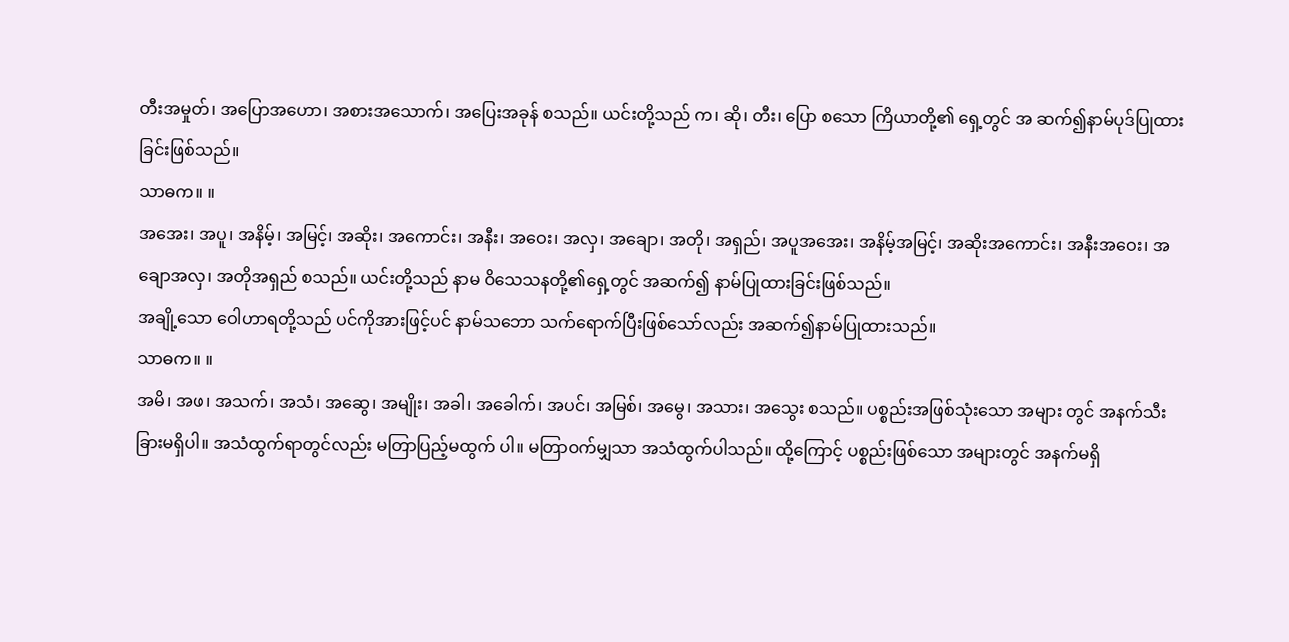တီးအမှုတ်၊ အပြောအဟော၊ အစားအသောက်၊ အပြေးအခုန် စသည်။ ယင်းတို့သည် က၊ ဆို၊ တီး၊ ပြော စသော ကြိယာတို့၏ ရှေ့တွင် အ ဆက်၍နာမ်ပုဒ်ပြုထားခြင်းဖြစ်သည်။
သာဓက။ ။
အအေး၊ အပူ၊ အနိမ့်၊ အမြင့်၊ အဆိုး၊ အကောင်း၊ အနီး၊ အဝေး၊ အလှ၊ အချော၊ အတို၊ အရှည်၊ အပူအအေး၊ အနိမ့်အမြင့်၊ အဆိုးအကောင်း၊ အနီးအဝေး၊ အချောအလှ၊ အတိုအရှည် စသည်။ ယင်းတို့သည် နာမ ဝိသေသနတို့၏ရှေ့တွင် အဆက်၍ နာမ်ပြုထားခြင်းဖြစ်သည်။
အချို့သော ဝေါဟာရတို့သည် ပင်ကိုအားဖြင့်ပင် နာမ်သဘော သက်ရောက်ပြီးဖြစ်သော်လည်း အဆက်၍နာမ်ပြုထားသည်။
သာဓက။ ။
အမိ၊ အဖ၊ အသက်၊ အသံ၊ အဆွေ၊ အမျိုး၊ အခါ၊ အခေါက်၊ အပင်၊ အမြစ်၊ အမွေ၊ အသား၊ အသွေး စသည်။ ပစ္စည်းအဖြစ်သုံးသော အများ တွင် အနက်သီးခြားမရှိပါ။ အသံထွက်ရာတွင်လည်း မတြာပြည့်မထွက် ပါ။ မတြာဝက်မျှသာ အသံထွက်ပါသည်။ ထို့ကြောင့် ပစ္စည်းဖြစ်သော အများတွင် အနက်မရှိ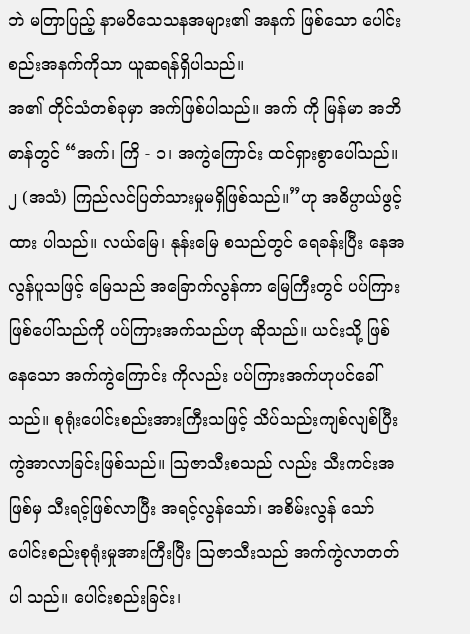ဘဲ မတြာပြည့် နာမဝိသေသနအများ၏ အနက် ဖြစ်သော ပေါင်းစည်းအနက်ကိုသာ ယူဆရန်ရှိပါသည်။
အ၏ တိုင်သံတစ်ခုမှာ အက်ဖြစ်ပါသည်။ အက် ကို မြန်မာ အဘိဓာန်တွင် “အက်၊ ကြိ - ၁၊ အကွဲကြောင်း ထင်ရှားစွာပေါ်သည်။ ၂ (အသံ) ကြည်လင်ပြတ်သားမှုမရှိဖြစ်သည်။”ဟု အဓိပ္ပာယ်ဖွင့်ထား ပါသည်။ လယ်မြေ၊ နုန်းမြေ စသည်တွင် ရေခန်းပြီး နေအလွန်ပူသဖြင့် မြေသည် အခြောက်လွန်ကာ မြေကြီးတွင် ပပ်ကြားဖြစ်ပေါ်သည်ကို ပပ်ကြားအက်သည်ဟု ဆိုသည်။ ယင်းသို့ ဖြစ်နေသော အက်ကွဲကြောင်း ကိုလည်း ပပ်ကြားအက်ဟုပင်ခေါ်သည်။ စုရုံးပေါင်းစည်းအားကြီးသဖြင့် သိပ်သည်းကျစ်လျစ်ပြီး ကွဲအာလာခြင်းဖြစ်သည်။ ဩဇာသီးစသည် လည်း သီးကင်းအဖြစ်မှ သီးရင့်ဖြစ်လာပြီး အရင့်လွန်သော်၊ အစိမ်းလွန် သော် ပေါင်းစည်းစုရုံးမှုအားကြီးပြီး ဩဇာသီးသည် အက်ကွဲလာတတ်ပါ သည်။ ပေါင်းစည်းခြင်း၊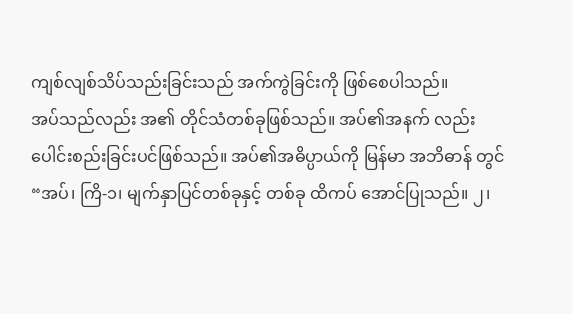ကျစ်လျစ်သိပ်သည်းခြင်းသည် အက်ကွဲခြင်းကို ဖြစ်စေပါသည်။
အပ်သည်လည်း အ၏ တိုင်သံတစ်ခုဖြစ်သည်။ အပ်၏အနက် လည်း ပေါင်းစည်းခြင်းပင်ဖြစ်သည်။ အပ်၏အဓိပ္ပာယ်ကို မြန်မာ အဘိဓာန် တွင် “အပ်၊ ကြိ-၁၊ မျက်နှာပြင်တစ်ခုနှင့် တစ်ခု ထိကပ် အောင်ပြုသည်။ ၂၊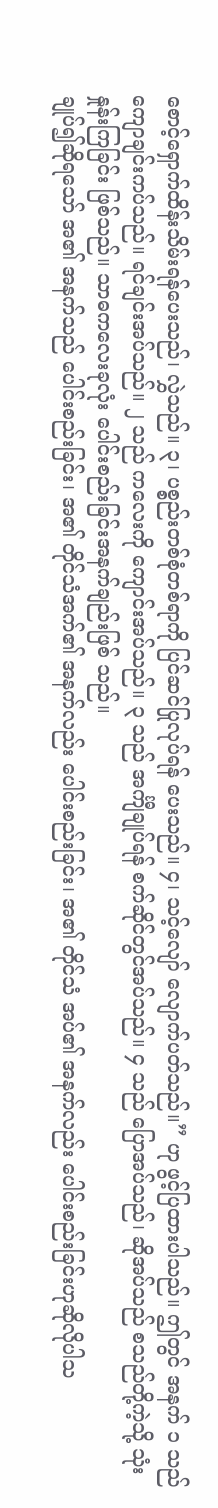စောင့်ရှောက်ထိန်းသိမ်းရန်ပေးသည်၊ လွှဲသည်။ ၃၊ ပစ္စည်းတစ်စုံတစ်ရာကို ပြင်ဆင်ပြုလုပ်ရန် ပေးသည်။ ၄၊ သင့်လျော် လျောက်ပတ်သည်။” ဟု ဖွင့်ပြထားပါသည်။ ဤတွင် အနက် ၁ သည် ကျောချင်းကပ်သည်။ ရင်ချင်းအပ်သည်။ ၂ သည် ကလေးကို ကျောင်းအပ်သည်။ ၃ သည် အင်္ကျီချုပ်ရန် စက်ဆိုင်တွင်အပ်သည်။ ၄ သည် ပြောအပ်သည်၊ ဆိုအပ်သည် စသည်တို့ကဲ့သို့ သုံးနှုန်းကြခြင်း ဖြစ်သည်။ သာဓကလေးခုလုံး ပေါင်းစည်းခြင်းအနက်ချည်းဖြစ် သည်။
ချုပ်၍ဆိုရသော် အ၏ အနက်သည် ပေါင်းစည်းခြင်း၊ အ၏ တိုင်သံအက်၏ အနက်လည်း ပေါင်းစည်းခြင်း၊ အ၏ တိုင်သံ အပ်၏ အနက်လည်း ပေါင်းစည်းခြင်းဟုဆိုလိုပါသ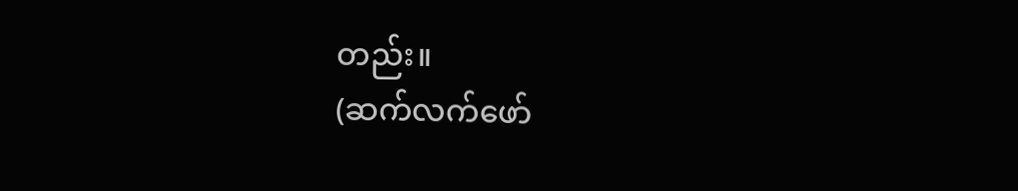တည်း။
(ဆက်လက်ဖော်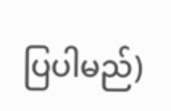ပြပါမည်)